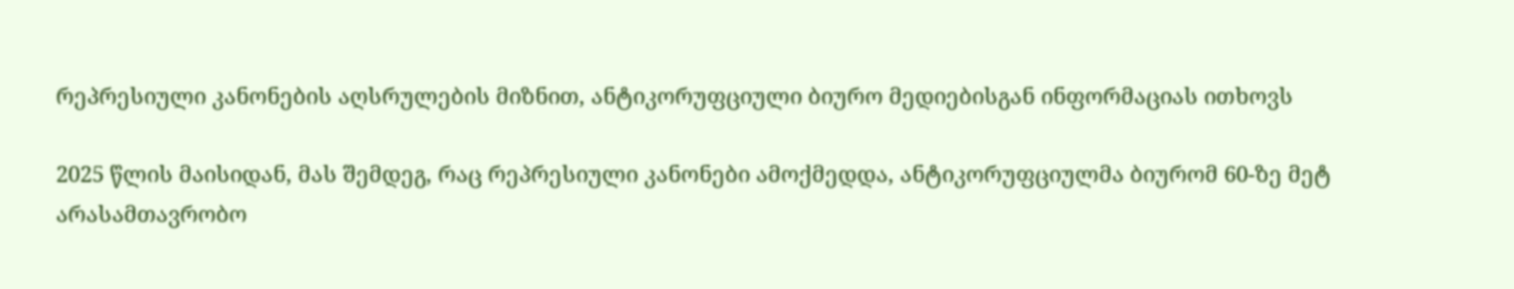რეპრესიული კანონების აღსრულების მიზნით, ანტიკორუფციული ბიურო მედიებისგან ინფორმაციას ითხოვს

2025 წლის მაისიდან, მას შემდეგ, რაც რეპრესიული კანონები ამოქმედდა, ანტიკორუფციულმა ბიურომ 60-ზე მეტ არასამთავრობო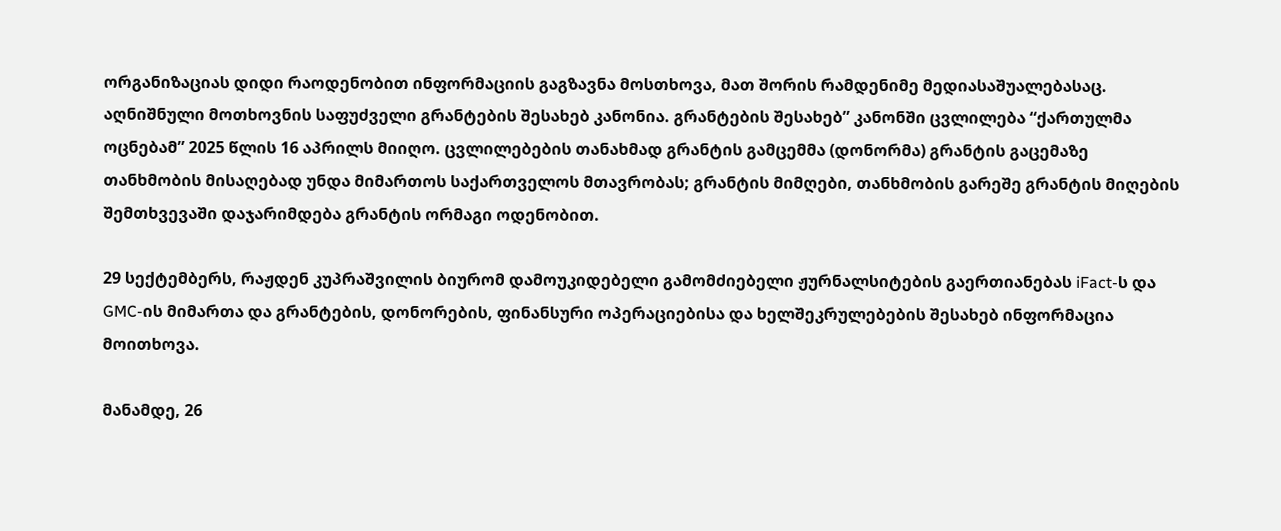ორგანიზაციას დიდი რაოდენობით ინფორმაციის გაგზავნა მოსთხოვა, მათ შორის რამდენიმე მედიასაშუალებასაც. აღნიშნული მოთხოვნის საფუძველი გრანტების შესახებ კანონია. გრანტების შესახებ” კანონში ცვლილება “ქართულმა ოცნებამ” 2025 წლის 16 აპრილს მიიღო. ცვლილებების თანახმად გრანტის გამცემმა (დონორმა) გრანტის გაცემაზე თანხმობის მისაღებად უნდა მიმართოს საქართველოს მთავრობას; გრანტის მიმღები, თანხმობის გარეშე გრანტის მიღების შემთხვევაში დაჯარიმდება გრანტის ორმაგი ოდენობით.

29 სექტემბერს, რაჟდენ კუპრაშვილის ბიურომ დამოუკიდებელი გამომძიებელი ჟურნალსიტების გაერთიანებას iFact-ს და GMC-ის მიმართა და გრანტების, დონორების, ფინანსური ოპერაციებისა და ხელშეკრულებების შესახებ ინფორმაცია მოითხოვა.

მანამდე, 26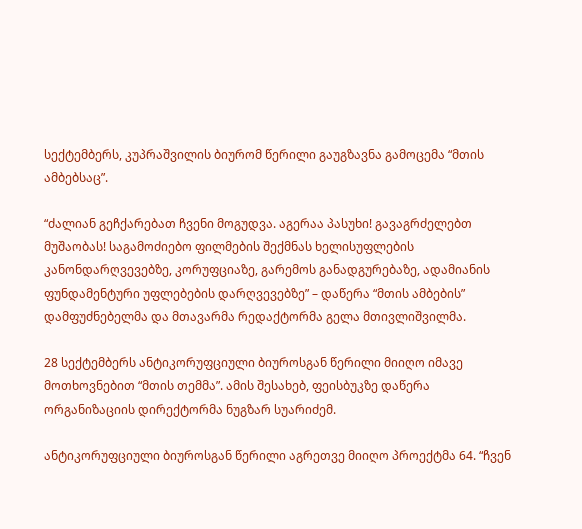სექტემბერს, კუპრაშვილის ბიურომ წერილი გაუგზავნა გამოცემა “მთის ამბებსაც”.

“ძალიან გეჩქარებათ ჩვენი მოგუდვა. აგერაა პასუხი! გავაგრძელებთ მუშაობას! საგამოძიებო ფილმების შექმნას ხელისუფლების კანონდარღვევებზე, კორუფციაზე, გარემოს განადგურებაზე, ადამიანის ფუნდამენტური უფლებების დარღვევებზე” – დაწერა “მთის ამბების” დამფუძნებელმა და მთავარმა რედაქტორმა გელა მთივლიშვილმა.

28 სექტემბერს ანტიკორუფციული ბიუროსგან წერილი მიიღო იმავე მოთხოვნებით “მთის თემმა”. ამის შესახებ, ფეისბუკზე დაწერა ორგანიზაციის დირექტორმა ნუგზარ სუარიძემ.

ანტიკორუფციული ბიუროსგან წერილი აგრეთვე მიიღო პროექტმა 64. “ჩვენ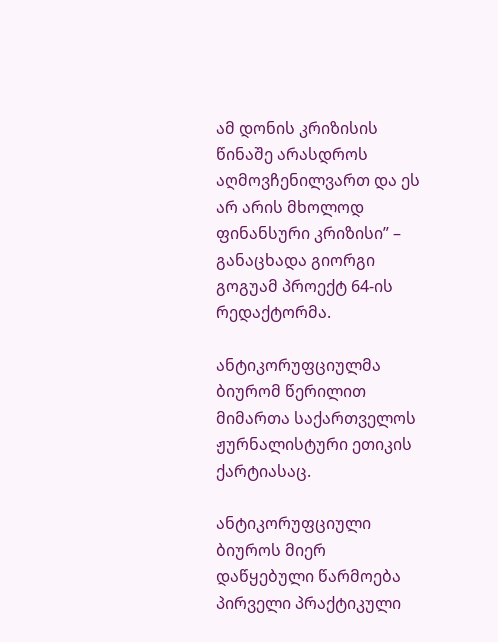ამ დონის კრიზისის წინაშე არასდროს აღმოვჩენილვართ და ეს არ არის მხოლოდ ფინანსური კრიზისი” – განაცხადა გიორგი გოგუამ პროექტ 64-ის რედაქტორმა.

ანტიკორუფციულმა ბიურომ წერილით მიმართა საქართველოს ჟურნალისტური ეთიკის ქარტიასაც.

ანტიკორუფციული ბიუროს მიერ დაწყებული წარმოება პირველი პრაქტიკული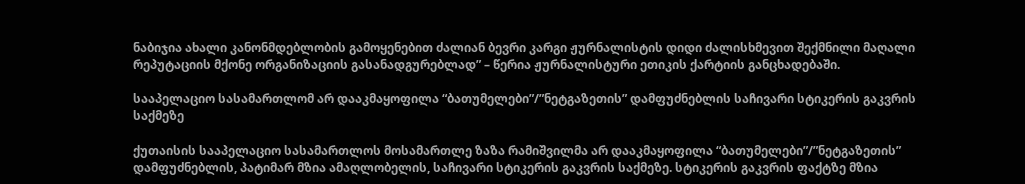ნაბიჯია ახალი კანონმდებლობის გამოყენებით ძალიან ბევრი კარგი ჟურნალისტის დიდი ძალისხმევით შექმნილი მაღალი რეპუტაციის მქონე ორგანიზაციის გასანადგურებლად” – წერია ჟურნალისტური ეთიკის ქარტიის განცხადებაში.

სააპელაციო სასამართლომ არ დააკმაყოფილა “ბათუმელები”/”ნეტგაზეთის” დამფუძნებლის საჩივარი სტიკერის გაკვრის საქმეზე

ქუთაისის სააპელაციო სასამართლოს მოსამართლე ზაზა რამიშვილმა არ დააკმაყოფილა “ბათუმელები”/”ნეტგაზეთის” დამფუძნებლის, პატიმარ მზია ამაღლობელის, საჩივარი სტიკერის გაკვრის საქმეზე. სტიკერის გაკვრის ფაქტზე მზია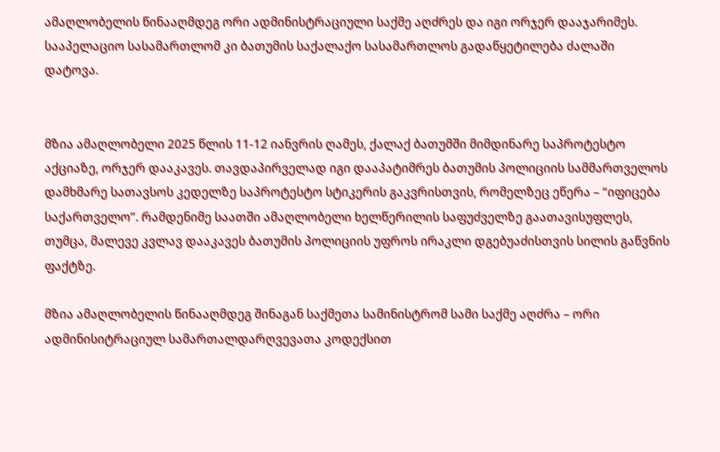ამაღლობელის წინააღმდეგ ორი ადმინისტრაციული საქმე აღძრეს და იგი ორჯერ დააჯარიმეს. სააპელაციო სასამართლომ კი ბათუმის საქალაქო სასამართლოს გადაწყეტილება ძალაში დატოვა.


მზია ამაღლობელი 2025 წლის 11-12 იანვრის ღამეს, ქალაქ ბათუმში მიმდინარე საპროტესტო აქციაზე, ორჯერ დააკავეს. თავდაპირველად იგი დააპატიმრეს ბათუმის პოლიციის სამმართველოს დამხმარე სათავსოს კედელზე საპროტესტო სტიკერის გაკვრისთვის, რომელზეც ეწერა – “იფიცება საქართველო”. რამდენიმე საათში ამაღლობელი ხელწერილის საფუძველზე გაათავისუფლეს, თუმცა, მალევე კვლავ დააკავეს ბათუმის პოლიციის უფროს ირაკლი დგებუაძისთვის სილის გაწვნის ფაქტზე.

მზია ამაღლობელის წინააღმდეგ შინაგან საქმეთა სამინისტრომ სამი საქმე აღძრა – ორი ადმინისიტრაციულ სამართალდარღვევათა კოდექსით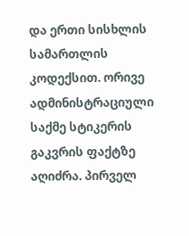და ერთი სისხლის სამართლის კოდექსით. ორივე ადმინისტრაციული საქმე სტიკერის გაკვრის ფაქტზე აღიძრა. პირველ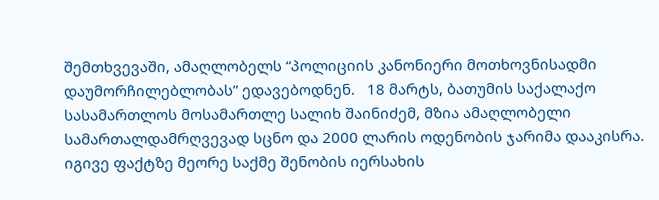შემთხვევაში, ამაღლობელს “პოლიციის კანონიერი მოთხოვნისადმი დაუმორჩილებლობას” ედავებოდნენ.   18 მარტს, ბათუმის საქალაქო სასამართლოს მოსამართლე სალიხ შაინიძემ, მზია ამაღლობელი სამართალდამრღვევად სცნო და 2000 ლარის ოდენობის ჯარიმა დააკისრა. იგივე ფაქტზე მეორე საქმე შენობის იერსახის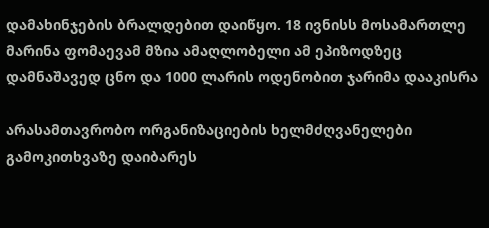დამახინჯების ბრალდებით დაიწყო. 18 ივნისს მოსამართლე მარინა ფომაევამ მზია ამაღლობელი ამ ეპიზოდზეც დამნაშავედ ცნო და 1000 ლარის ოდენობით ჯარიმა დააკისრა

არასამთავრობო ორგანიზაციების ხელმძღვანელები გამოკითხვაზე დაიბარეს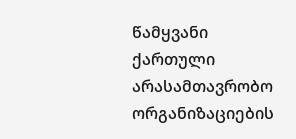წამყვანი ქართული არასამთავრობო ორგანიზაციების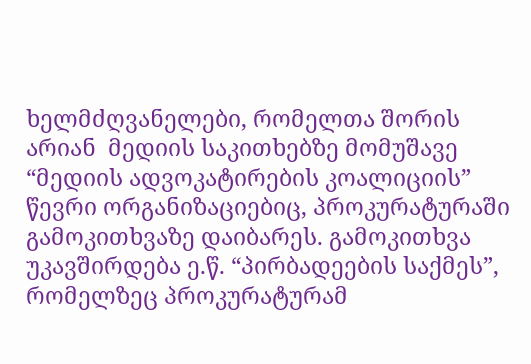ხელმძღვანელები, რომელთა შორის არიან  მედიის საკითხებზე მომუშავე “მედიის ადვოკატირების კოალიციის” წევრი ორგანიზაციებიც, პროკურატურაში გამოკითხვაზე დაიბარეს. გამოკითხვა უკავშირდება ე.წ. “პირბადეების საქმეს”, რომელზეც პროკურატურამ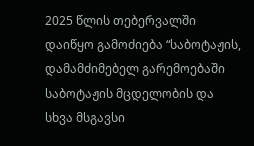2025 წლის თებერვალში დაიწყო გამოძიება “საბოტაჟის, დამამძიმებელ გარემოებაში საბოტაჟის მცდელობის და სხვა მსგავსი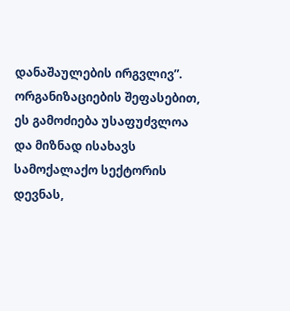დანაშაულების ირგვლივ”. ორგანიზაციების შეფასებით, ეს გამოძიება უსაფუძვლოა და მიზნად ისახავს სამოქალაქო სექტორის დევნას,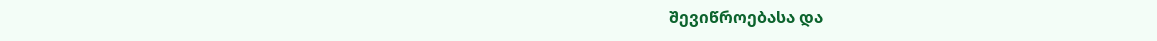შევიწროებასა და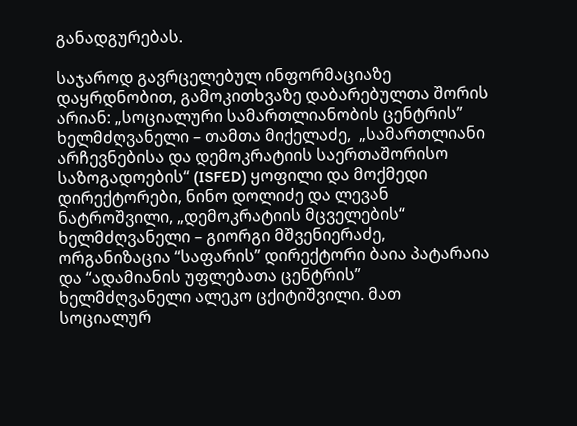განადგურებას.

საჯაროდ გავრცელებულ ინფორმაციაზე დაყრდნობით, გამოკითხვაზე დაბარებულთა შორის არიან: „სოციალური სამართლიანობის ცენტრის” ხელმძღვანელი – თამთა მიქელაძე,  „სამართლიანი არჩევნებისა და დემოკრატიის საერთაშორისო საზოგადოების“ (ISFED) ყოფილი და მოქმედი დირექტორები, ნინო დოლიძე და ლევან ნატროშვილი, „დემოკრატიის მცველების“ ხელმძღვანელი – გიორგი მშვენიერაძე, ორგანიზაცია “საფარის” დირექტორი ბაია პატარაია და “ადამიანის უფლებათა ცენტრის” ხელმძღვანელი ალეკო ცქიტიშვილი. მათ სოციალურ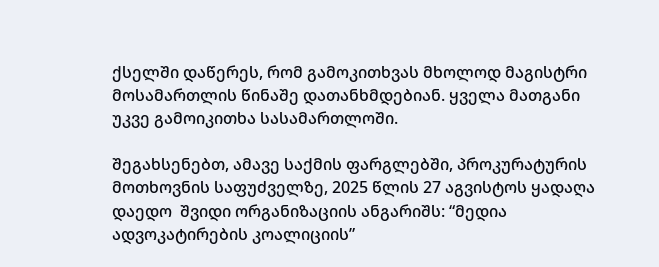ქსელში დაწერეს, რომ გამოკითხვას მხოლოდ მაგისტრი მოსამართლის წინაშე დათანხმდებიან. ყველა მათგანი უკვე გამოიკითხა სასამართლოში.

შეგახსენებთ, ამავე საქმის ფარგლებში, პროკურატურის მოთხოვნის საფუძველზე, 2025 წლის 27 აგვისტოს ყადაღა დაედო  შვიდი ორგანიზაციის ანგარიშს: “მედია ადვოკატირების კოალიციის”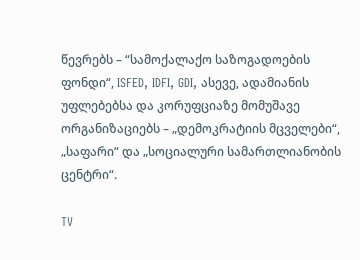წევრებს – “სამოქალაქო საზოგადოების ფონდი“, ISFED, IDFI, GDI, ასევე, ადამიანის უფლებებსა და კორუფციაზე მომუშავე ორგანიზაციებს – „დემოკრატიის მცველები“, „საფარი“ და „სოციალური სამართლიანობის ცენტრი“.

TV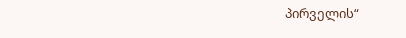პირველის“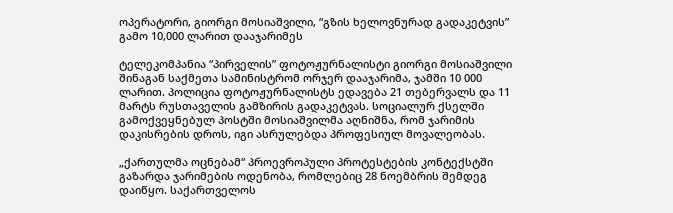ოპერატორი, გიორგი მოსიაშვილი, “გზის ხელოვნურად გადაკეტვის” გამო 10,000 ლარით დააჯარიმეს

ტელეკომპანია “პირველის” ფოტოჟურნალისტი გიორგი მოსიაშვილი შინაგან საქმეთა სამინისტრომ ორჯერ დააჯარიმა, ჯამში 10 000 ლარით. პოლიცია ფოტოჟურნალისტს ედავება 21 თებერვალს და 11 მარტს რუსთაველის გამზირის გადაკეტვას. სოციალურ ქსელში გამოქვეყნებულ პოსტში მოსიაშვილმა აღნიშნა, რომ ჯარიმის დაკისრების დროს, იგი ასრულებდა პროფესიულ მოვალეობას.

„ქართულმა ოცნებამ“ პროევროპული პროტესტების კონტექსტში გაზარდა ჯარიმების ოდენობა, რომლებიც 28 ნოემბრის შემდეგ დაიწყო. საქართველოს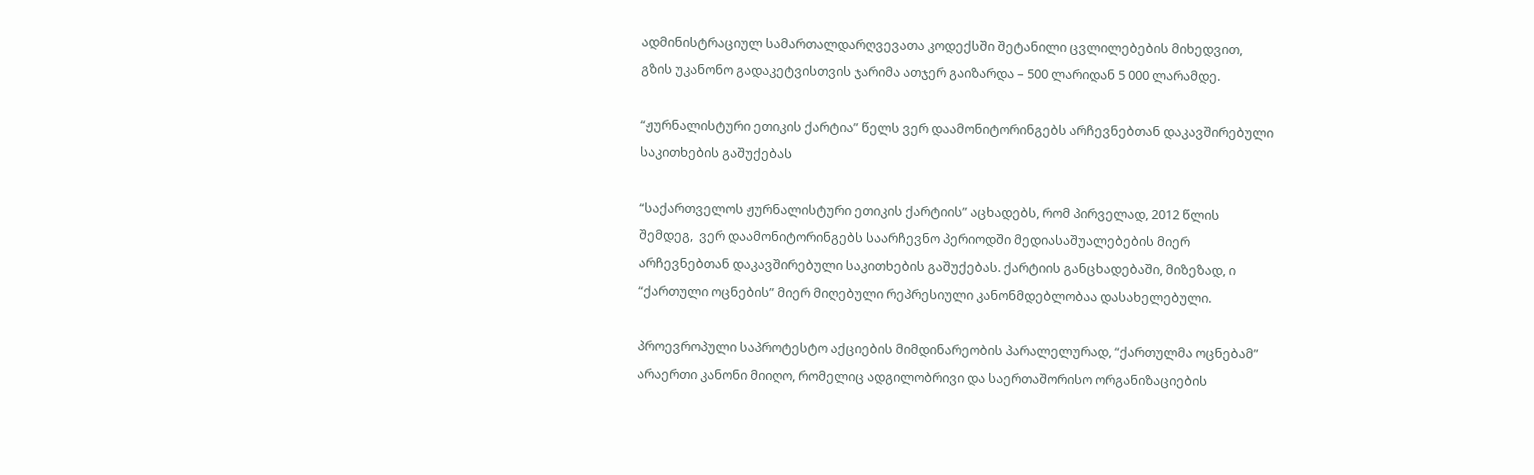ადმინისტრაციულ სამართალდარღვევათა კოდექსში შეტანილი ცვლილებების მიხედვით, გზის უკანონო გადაკეტვისთვის ჯარიმა ათჯერ გაიზარდა – 500 ლარიდან 5 000 ლარამდე.

“ჟურნალისტური ეთიკის ქარტია” წელს ვერ დაამონიტორინგებს არჩევნებთან დაკავშირებული საკითხების გაშუქებას

“საქართველოს ჟურნალისტური ეთიკის ქარტიის” აცხადებს, რომ პირველად, 2012 წლის შემდეგ,  ვერ დაამონიტორინგებს საარჩევნო პერიოდში მედიასაშუალებების მიერ არჩევნებთან დაკავშირებული საკითხების გაშუქებას. ქარტიის განცხადებაში, მიზეზად, ი “ქართული ოცნების” მიერ მიღებული რეპრესიული კანონმდებლობაა დასახელებული.

პროევროპული საპროტესტო აქციების მიმდინარეობის პარალელურად, “ქართულმა ოცნებამ” არაერთი კანონი მიიღო, რომელიც ადგილობრივი და საერთაშორისო ორგანიზაციების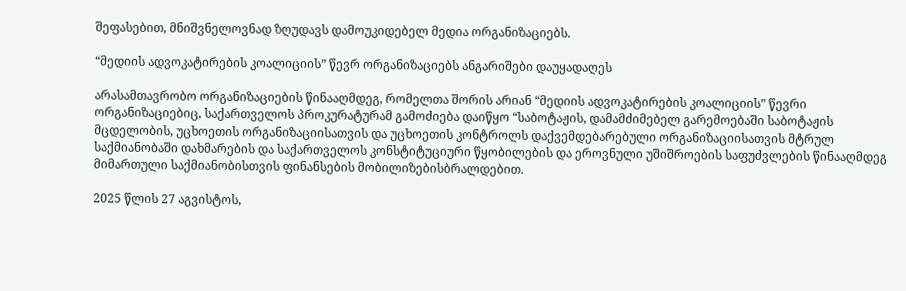შეფასებით, მნიშვნელოვნად ზღუდავს დამოუკიდებელ მედია ორგანიზაციებს.

“მედიის ადვოკატირების კოალიციის” წევრ ორგანიზაციებს ანგარიშები დაუყადაღეს

არასამთავრობო ორგანიზაციების წინააღმდეგ, რომელთა შორის არიან “მედიის ადვოკატირების კოალიციის” წევრი ორგანიზაციებიც, საქართველოს პროკურატურამ გამოძიება დაიწყო “საბოტაჟის, დამამძიმებელ გარემოებაში საბოტაჟის მცდელობის, უცხოეთის ორგანიზაციისათვის და უცხოეთის კონტროლს დაქვემდებარებული ორგანიზაციისათვის მტრულ საქმიანობაში დახმარების და საქართველოს კონსტიტუციური წყობილების და ეროვნული უშიშროების საფუძვლების წინააღმდეგ მიმართული საქმიანობისთვის ფინანსების მობილიზებისბრალდებით.

2025 წლის 27 აგვისტოს,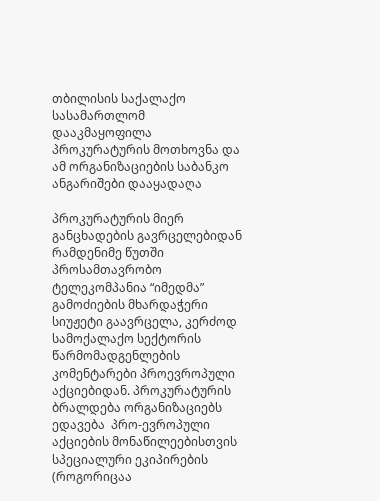თბილისის საქალაქო სასამართლომ დააკმაყოფილა პროკურატურის მოთხოვნა და ამ ორგანიზაციების საბანკო ანგარიშები დააყადაღა

პროკურატურის მიერ განცხადების გავრცელებიდან რამდენიმე წუთში პროსამთავრობო ტელეკომპანია “იმედმა” გამოძიების მხარდაჭერი სიუჟეტი გაავრცელა, კერძოდ სამოქალაქო სექტორის წარმომადგენლების კომენტარები პროევროპული აქციებიდან. პროკურატურის ბრალდება ორგანიზაციებს ედავება  პრო-ევროპული აქციების მონაწილეებისთვის სპეციალური ეკიპირების (როგორიცაა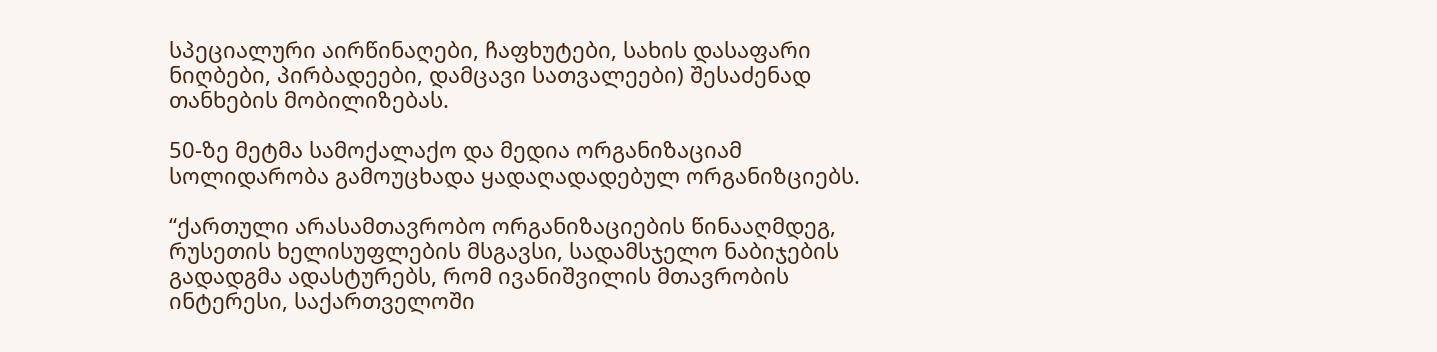სპეციალური აირწინაღები, ჩაფხუტები, სახის დასაფარი ნიღბები, პირბადეები, დამცავი სათვალეები) შესაძენად თანხების მობილიზებას.

50-ზე მეტმა სამოქალაქო და მედია ორგანიზაციამ სოლიდარობა გამოუცხადა ყადაღადადებულ ორგანიზციებს.

“ქართული არასამთავრობო ორგანიზაციების წინააღმდეგ, რუსეთის ხელისუფლების მსგავსი, სადამსჯელო ნაბიჯების გადადგმა ადასტურებს, რომ ივანიშვილის მთავრობის ინტერესი, საქართველოში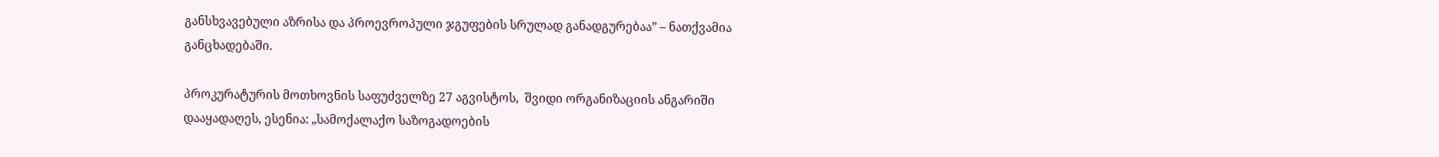განსხვავებული აზრისა და პროევროპული ჯგუფების სრულად განადგურებაა” – ნათქვამია განცხადებაში.

პროკურატურის მოთხოვნის საფუძველზე 27 აგვისტოს,  შვიდი ორგანიზაციის ანგარიში დააყადაღეს, ესენია: „სამოქალაქო საზოგადოების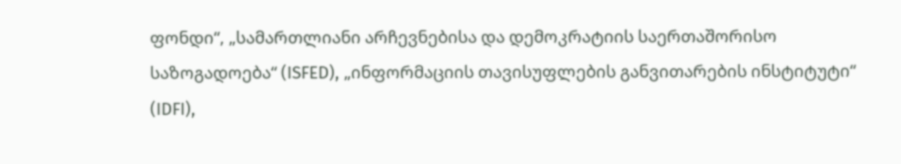ფონდი“, „სამართლიანი არჩევნებისა და დემოკრატიის საერთაშორისო საზოგადოება“ (ISFED), „ინფორმაციის თავისუფლების განვითარების ინსტიტუტი“ (IDFI),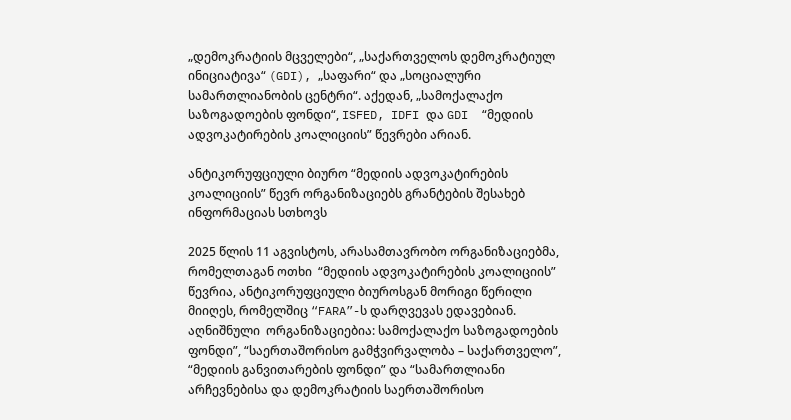„დემოკრატიის მცველები“, „საქართველოს დემოკრატიულ ინიციატივა“ (GDI), „საფარი“ და „სოციალური სამართლიანობის ცენტრი“. აქედან, „სამოქალაქო საზოგადოების ფონდი“, ISFED, IDFI და GDI  “მედიის ადვოკატირების კოალიციის” წევრები არიან.

ანტიკორუფციული ბიურო “მედიის ადვოკატირების კოალიციის” წევრ ორგანიზაციებს გრანტების შესახებ ინფორმაციას სთხოვს

2025 წლის 11 აგვისტოს, არასამთავრობო ორგანიზაციებმა, რომელთაგან ოთხი  “მედიის ადვოკატირების კოალიციის” წევრია, ანტიკორუფციული ბიუროსგან მორიგი წერილი მიიღეს, რომელშიც “FARA”-ს დარღვევას ედავებიან. აღნიშნული  ორგანიზაციებია: სამოქალაქო საზოგადოების ფონდი”, “საერთაშორისო გამჭვირვალობა – საქართველო”, “მედიის განვითარების ფონდი” და “სამართლიანი არჩევნებისა და დემოკრატიის საერთაშორისო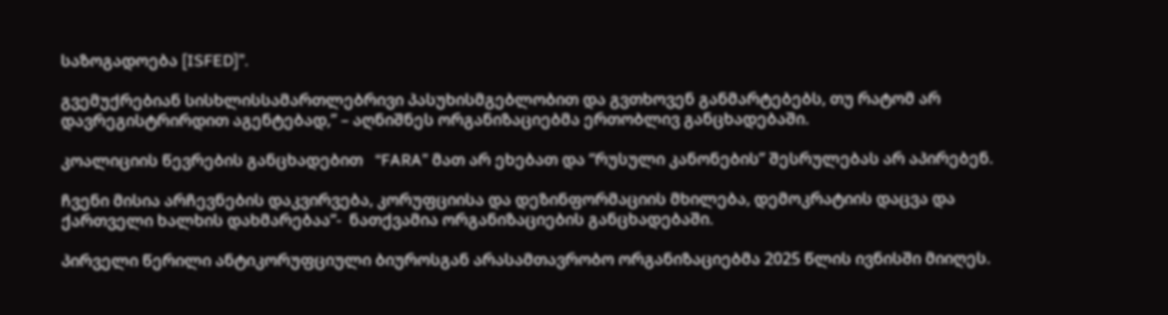საზოგადოება [ISFED]”.

გვემუქრებიან სისხლისსამართლებრივი პასუხისმგებლობით და გვთხოვენ განმარტებებს, თუ რატომ არ დავრეგისტრირდით აგენტებად,” – აღნიშნეს ორგანიზაციებმა ერთობლივ განცხადებაში.

კოალიციის წევრების განცხადებით   “FARA” მათ არ ეხებათ და “რუსული კანონების” შესრულებას არ აპირებენ.

ჩვენი მისია არჩევნების დაკვირვება, კორუფციისა და დეზინფორმაციის მხილება, დემოკრატიის დაცვა და ქართველი ხალხის დახმარებაა“-  ნათქვამია ორგანიზაციების განცხადებაში.

პირველი წერილი ანტიკორუფციული ბიუროსგან არასამთავრობო ორგანიზაციებმა 2025 წლის ივნისში მიიღეს.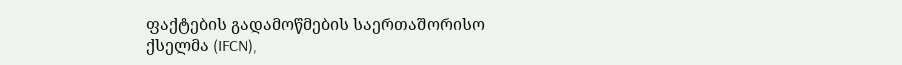ფაქტების გადამოწმების საერთაშორისო ქსელმა (IFCN),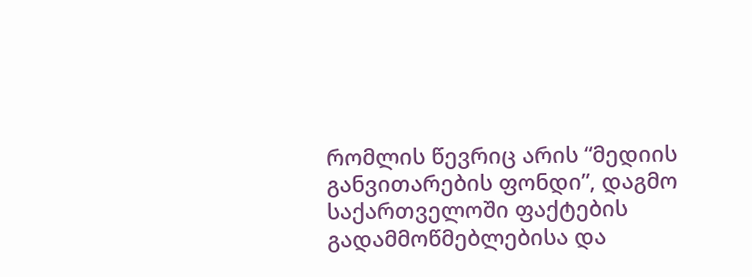რომლის წევრიც არის “მედიის განვითარების ფონდი”, დაგმო საქართველოში ფაქტების გადამმოწმებლებისა და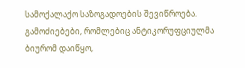სამოქალაქო საზოგადოების შევიწროება.
გამოძიებები, რომლებიც ანტიკორუფციულმა ბიურომ დაიწყო,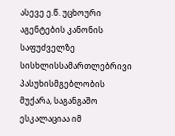ასევე ე.წ. უცხოური აგენტების კანონის საფუძველზე სისხლისსამართლებრივი პასუხისმგებლობის მუქარა, საგანგაშო ესკალაციაა იმ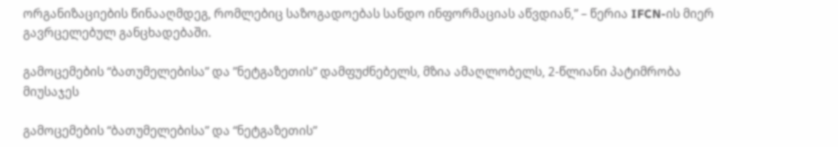ორგანიზაციების წინააღმდეგ, რომლებიც საზოგადოებას სანდო ინფორმაციას აწვდიან,” – წერია IFCN-ის მიერ გავრცელებულ განცხადებაში.

გამოცემების “ბათუმელებისა” და ”ნეტგაზეთის” დამფუძნებელს, მზია ამაღლობელს, 2-წლიანი პატიმრობა მიუსაჯეს

გამოცემების “ბათუმელებისა” და “ნეტგაზეთის”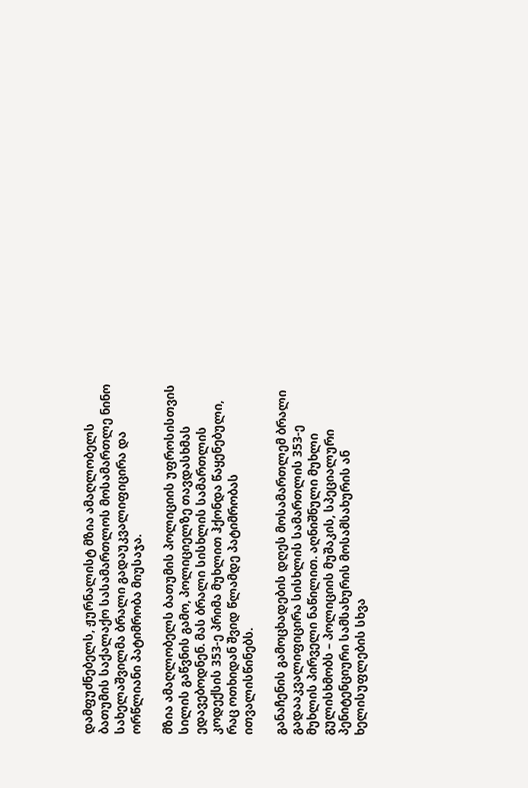დამფუძნებელს, ჟურნალისტ მზია ამაღლობელს ბათუმის საქალაქო სასამართლოს მოსამართლე ნინო სახელაშვილმა ბრალი გადაუკვალიფიცირა და ორწლიანი პატიმრობა მიუსაჯა.

მზია ამაღლობელს ბათუმის პოლიციის უფროსისთვის სილის გაწვნის გამო, პოლიციელზე თავდასხმას ედავებოდნენ. მას ბრალი სისხლის სამართლის კოდექსის 353-ე პრიმა მუხლით ჰქონდა წაყენებული, რაც ოთხიდან შვიდ წლამდე პატიმრობას ითვალისწინებს.

განაჩენის გამოცხადების დღეს მოსამართლემ ბრალი გადააკვალიფიცირა სისხლის სამართლის 353-ე მუხლის პირველი ნაწილით. აღნიშნული მუხლი გულისხმობს – პოლიციის მუშაკის, სპეციალური პენიტენციური სამსახურის მოსამსახურის ან ხელისუფლების სხვა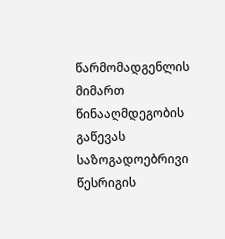წარმომადგენლის მიმართ წინააღმდეგობის გაწევას საზოგადოებრივი წესრიგის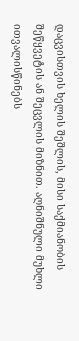დაცვისთვის ხელის შეშლის, მისი საქმიანობის შეწყვეტის ან შეცვლის მიზნით. აღნიშნული მუხლი ითვალისწინებს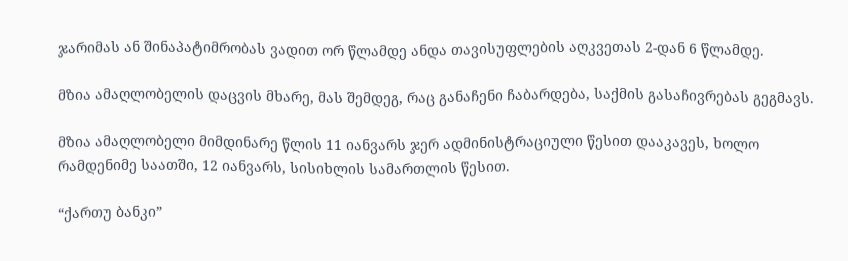ჯარიმას ან შინაპატიმრობას ვადით ორ წლამდე ანდა თავისუფლების აღკვეთას 2-დან 6 წლამდე.

მზია ამაღლობელის დაცვის მხარე, მას შემდეგ, რაც განაჩენი ჩაბარდება, საქმის გასაჩივრებას გეგმავს.

მზია ამაღლობელი მიმდინარე წლის 11 იანვარს ჯერ ადმინისტრაციული წესით დააკავეს, ხოლო რამდენიმე საათში, 12 იანვარს, სისიხლის სამართლის წესით.

“ქართუ ბანკი”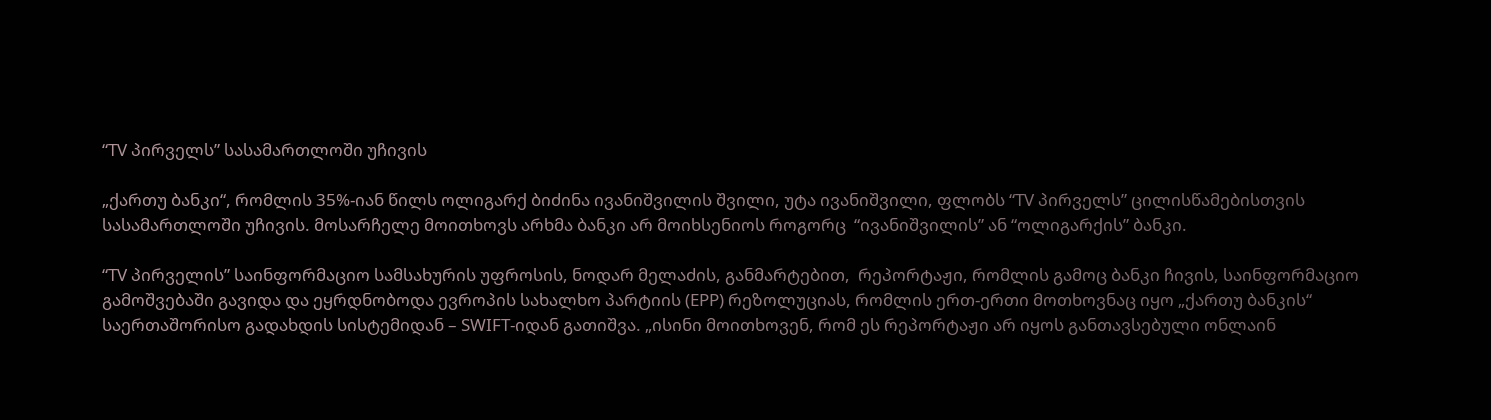“TV პირველს” სასამართლოში უჩივის

„ქართუ ბანკი“, რომლის 35%-იან წილს ოლიგარქ ბიძინა ივანიშვილის შვილი, უტა ივანიშვილი, ფლობს “TV პირველს” ცილისწამებისთვის სასამართლოში უჩივის. მოსარჩელე მოითხოვს არხმა ბანკი არ მოიხსენიოს როგორც  “ივანიშვილის” ან “ოლიგარქის” ბანკი.

“TV პირველის” საინფორმაციო სამსახურის უფროსის, ნოდარ მელაძის, განმარტებით,  რეპორტაჟი, რომლის გამოც ბანკი ჩივის, საინფორმაციო გამოშვებაში გავიდა და ეყრდნობოდა ევროპის სახალხო პარტიის (EPP) რეზოლუციას, რომლის ერთ-ერთი მოთხოვნაც იყო „ქართუ ბანკის“ საერთაშორისო გადახდის სისტემიდან – SWIFT-იდან გათიშვა. „ისინი მოითხოვენ, რომ ეს რეპორტაჟი არ იყოს განთავსებული ონლაინ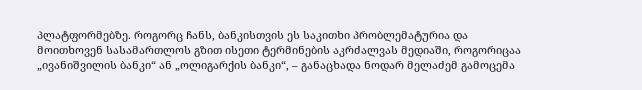პლატფორმებზე. როგორც ჩანს, ბანკისთვის ეს საკითხი პრობლემატურია და მოითხოვენ სასამართლოს გზით ისეთი ტერმინების აკრძალვას მედიაში, როგორიცაა „ივანიშვილის ბანკი“ ან „ოლიგარქის ბანკი“, – განაცხადა ნოდარ მელაძემ გამოცემა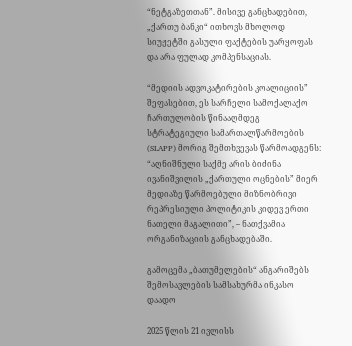“ნეტგაზეთთან”. მისივე განცხადებით, „ქართუ ბანკი“ ითხოვს მხოლოდ სიუჟეტში გასული ფაქტების უარყოფას და არა ფულად კომპენსაციას.

“მედიის ადვოკატირების კოალიციის” შეფასებით, ეს სარჩელი სამოქალაქო ჩართულობის წინააღმდეგ სტრატეგიული სამართალწარმოების (SLAPP) მორიგ შემთხვევას წარმოადგენს: “აღნიშნული საქმე არის ბიძინა ივანიშვილის „ქართული ოცნების” მიერ მედიაზე წარმოებული მიზნობრივი რეპრესიული პოლიტიკის კიდევ ერთი ნათელი მაგალითი”, – ნათქვამია ორგანიზაციის განცხადებაში.

გამოცემა „ბათუმელების“ ანგარიშებს შემოსავლების სამსახურმა ინკასო დაადო

2025 წლის 21 ივლისს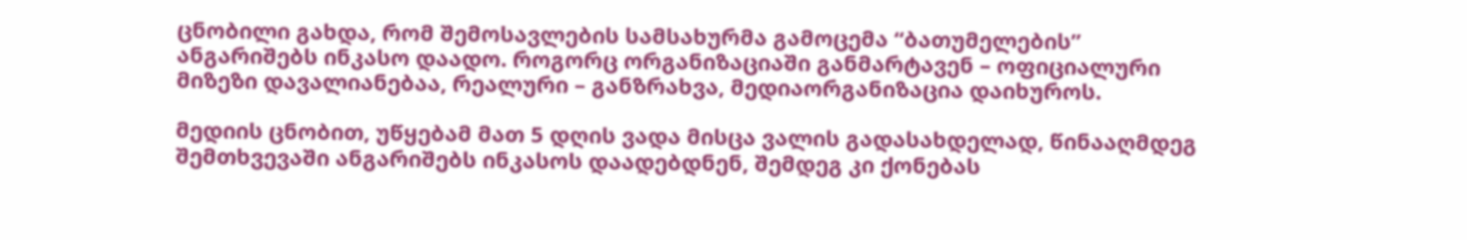ცნობილი გახდა, რომ შემოსავლების სამსახურმა გამოცემა “ბათუმელების”  ანგარიშებს ინკასო დაადო. როგორც ორგანიზაციაში განმარტავენ – ოფიციალური მიზეზი დავალიანებაა, რეალური – განზრახვა, მედიაორგანიზაცია დაიხუროს.

მედიის ცნობით, უწყებამ მათ 5 დღის ვადა მისცა ვალის გადასახდელად, წინააღმდეგ შემთხვევაში ანგარიშებს ინკასოს დაადებდნენ, შემდეგ კი ქონებას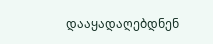დააყადაღებდნენ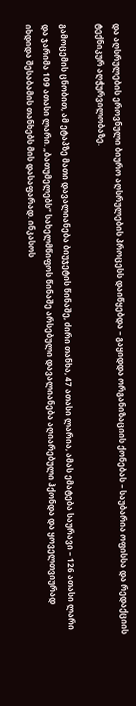და აღსრულების ეროვნული ბიურო აღსრულების პროცესს დაიწყებდა – გაყიდდა ორგანიზაციის ქონებას – საუბარია ოფისსა და რედაქციის ტექნიკურ აღჭურვილობაზე.

გამოცემის ცნობით, ამ ეტაპზე მათი დავალიანება ბიუჯეტის წინაშე, ძირი თანხა, 47 ათასი ლარია, ამას ემატება საურავი – 126 ათასი ლარი და ჯარიმა 109 ათასი ლარი. „ბათუმელებს“ სახელმწიფოს წინაშე არსებული დავალიანება აღიარებული ჰქონდა და ყოველთვიურად იხდიდა შესაბამის თანხებს მის დასაფარად. ინკასოს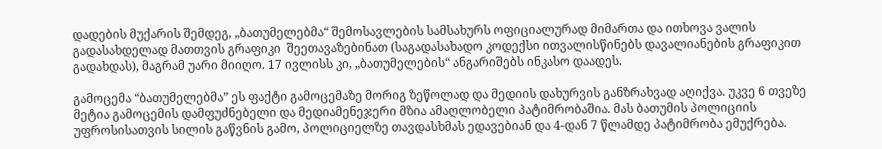დადების მუქარის შემდეგ, „ბათუმელებმა“ შემოსავლების სამსახურს ოფიციალურად მიმართა და ითხოვა ვალის გადასახდელად მათთვის გრაფიკი  შეეთავაზებინათ (საგადასახადო კოდექსი ითვალისწინებს დავალიანების გრაფიკით გადახდას), მაგრამ უარი მიიღო. 17 ივლისს კი, „ბათუმელების“ ანგარიშებს ინკასო დაადეს.

გამოცემა “ბათუმელებმა” ეს ფაქტი გამოცემაზე მორიგ ზეწოლად და მედიის დახურვის განზრახვად აღიქვა. უკვე 6 თვეზე მეტია გამოცემის დამფუძნებელი და მედიამენეჯერი მზია ამაღლობელი პატიმრობაშია. მას ბათუმის პოლიციის უფროსისათვის სილის გაწვნის გამო, პოლიციელზე თავდასხმას ედავებიან და 4-დან 7 წლამდე პატიმრობა ემუქრება.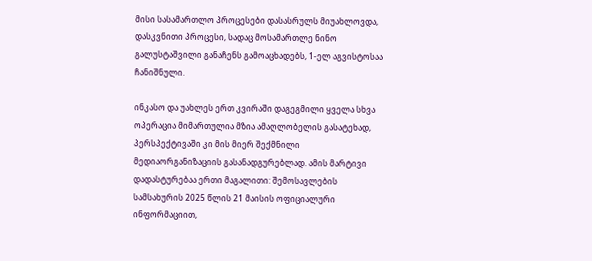მისი სასამართლო პროცესები დასასრულს მიუახლოვდა,  დასკვნითი პროცესი, სადაც მოსამართლე ნინო გალუსტაშვილი განაჩენს გამოაცხადებს, 1-ელ აგვისტოსაა ჩანიშნული.

ინკასო და უახლეს ერთ კვირაში დაგეგმილი ყველა სხვა ოპერაცია მიმართულია მზია ამაღლობელის გასატეხად, პერსპექტივაში კი მის მიერ შექმნილი მედიაორგანიზაციის გასანადგურებლად. ამის მარტივი დადასტურებაა ერთი მაგალითი: შემოსავლების სამსახურის 2025 წლის 21 მაისის ოფიციალური ინფორმაციით,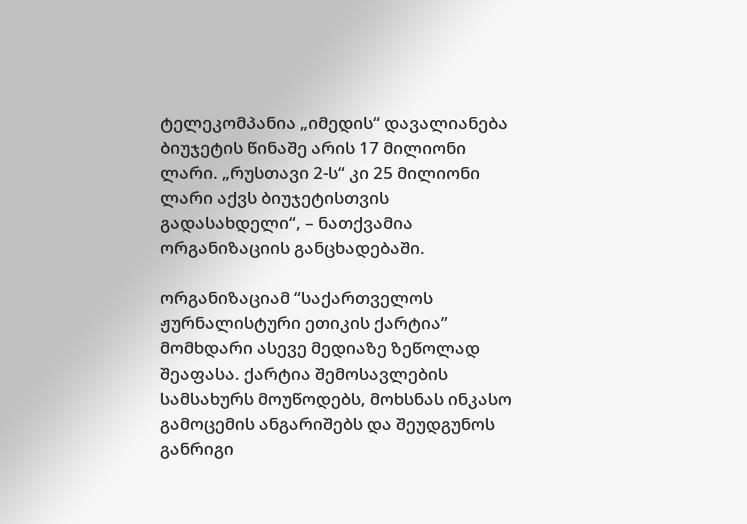ტელეკომპანია „იმედის“ დავალიანება ბიუჯეტის წინაშე არის 17 მილიონი ლარი. „რუსთავი 2-ს“ კი 25 მილიონი ლარი აქვს ბიუჯეტისთვის გადასახდელი“, – ნათქვამია ორგანიზაციის განცხადებაში.

ორგანიზაციამ “საქართველოს ჟურნალისტური ეთიკის ქარტია” მომხდარი ასევე მედიაზე ზეწოლად შეაფასა. ქარტია შემოსავლების სამსახურს მოუწოდებს, მოხსნას ინკასო გამოცემის ანგარიშებს და შეუდგუნოს განრიგი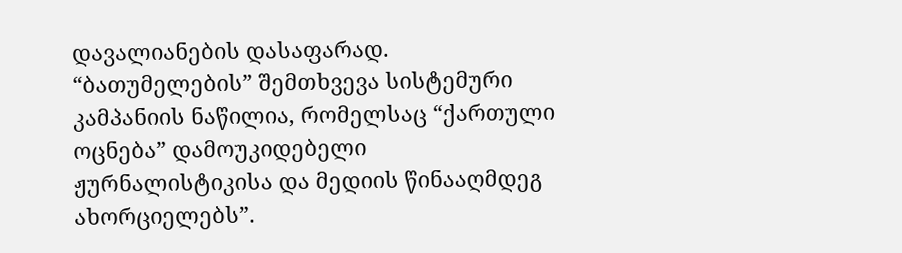დავალიანების დასაფარად. “ბათუმელების” შემთხვევა სისტემური კამპანიის ნაწილია, რომელსაც “ქართული ოცნება” დამოუკიდებელი ჟურნალისტიკისა და მედიის წინააღმდეგ ახორციელებს”.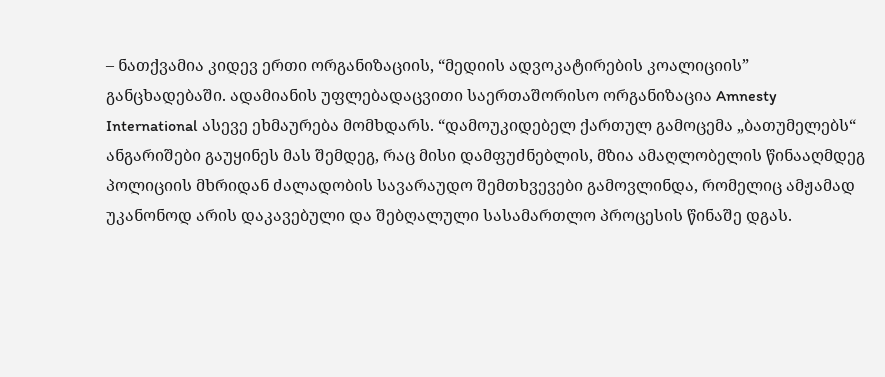– ნათქვამია კიდევ ერთი ორგანიზაციის, “მედიის ადვოკატირების კოალიციის” განცხადებაში. ადამიანის უფლებადაცვითი საერთაშორისო ორგანიზაცია Amnesty International ასევე ეხმაურება მომხდარს. “დამოუკიდებელ ქართულ გამოცემა „ბათუმელებს“ ანგარიშები გაუყინეს მას შემდეგ, რაც მისი დამფუძნებლის, მზია ამაღლობელის წინააღმდეგ პოლიციის მხრიდან ძალადობის სავარაუდო შემთხვევები გამოვლინდა, რომელიც ამჟამად უკანონოდ არის დაკავებული და შებღალული სასამართლო პროცესის წინაშე დგას.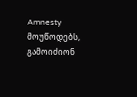Amnesty მოუწოდებს, გამოიძიონ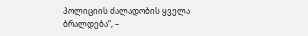პოლიციის ძალადობის ყველა ბრალდება“, –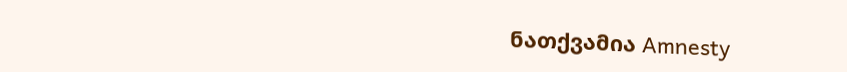ნათქვამია Amnesty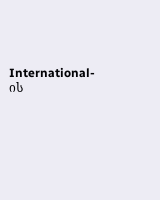International-ის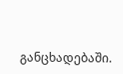განცხადებაში.